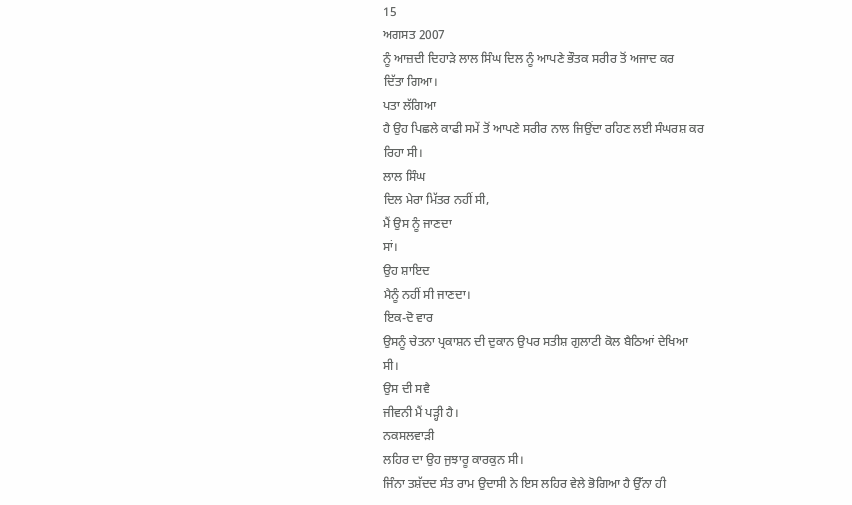15
ਅਗਸਤ 2007
ਨੂੰ ਆਜ਼ਦੀ ਦਿਹਾੜੇ ਲਾਲ ਸਿੰਘ ਦਿਲ ਨੂੰ ਆਪਣੇ ਭੌਤਕ ਸਰੀਰ ਤੋਂ ਅਜਾਦ ਕਰ
ਦਿੱਤਾ ਗਿਆ।
ਪਤਾ ਲੱਗਿਆ
ਹੈ ਉਹ ਪਿਛਲੇ ਕਾਫੀ ਸਮੇਂ ਤੋਂ ਆਪਣੇ ਸਰੀਰ ਨਾਲ ਜਿਉਂਦਾ ਰਹਿਣ ਲਈ ਸੰਘਰਸ਼ ਕਰ
ਰਿਹਾ ਸੀ।
ਲਾਲ ਸਿੰਘ
ਦਿਲ ਮੇਰਾ ਮਿੱਤਰ ਨਹੀਂ ਸੀ,
ਮੈਂ ਉਸ ਨੂੰ ਜਾਣਦਾ
ਸਾਂ।
ਉਹ ਸ਼ਾਇਦ
ਮੈਨੂੰ ਨਹੀਂ ਸੀ ਜਾਣਦਾ।
ਇਕ-ਦੋ ਵਾਰ
ਉਸਨੂੰ ਚੇਤਨਾ ਪ੍ਰਕਾਸ਼ਨ ਦੀ ਦੁਕਾਨ ਉਪਰ ਸਤੀਸ਼ ਗੁਲਾਟੀ ਕੋਲ ਬੈਠਿਆਂ ਦੇਖਿਆ
ਸੀ।
ਉਸ ਦੀ ਸਵੈ
ਜੀਵਨੀ ਮੈਂ ਪੜ੍ਹੀ ਹੈ।
ਨਕਸਲਵਾੜੀ
ਲਹਿਰ ਦਾ ਉਹ ਜੁਝਾਰੂ ਕਾਰਕੁਨ ਸੀ।
ਜਿੰਨਾ ਤਸ਼ੱਦਦ ਸੰਤ ਰਾਮ ਉਦਾਸੀ ਨੇ ਇਸ ਲਹਿਰ ਵੇਲੇ ਭੋਗਿਆ ਹੈ ਉੱਨਾ ਹੀ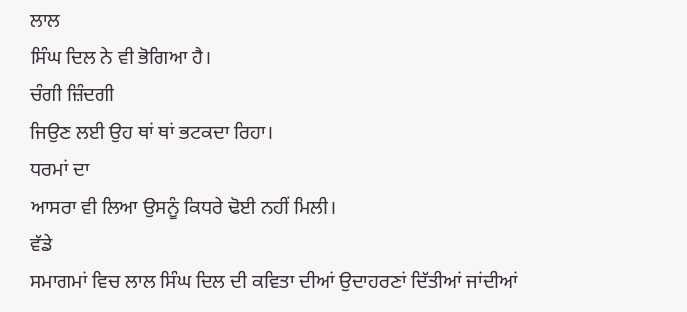ਲਾਲ
ਸਿੰਘ ਦਿਲ ਨੇ ਵੀ ਭੋਗਿਆ ਹੈ।
ਚੰਗੀ ਜ਼ਿੰਦਗੀ
ਜਿਉਣ ਲਈ ਉਹ ਥਾਂ ਥਾਂ ਭਟਕਦਾ ਰਿਹਾ।
ਧਰਮਾਂ ਦਾ
ਆਸਰਾ ਵੀ ਲਿਆ ਉਸਨੂੰ ਕਿਧਰੇ ਢੋਈ ਨਹੀਂ ਮਿਲੀ।
ਵੱਡੇ
ਸਮਾਗਮਾਂ ਵਿਚ ਲਾਲ ਸਿੰਘ ਦਿਲ ਦੀ ਕਵਿਤਾ ਦੀਆਂ ਉਦਾਹਰਣਾਂ ਦਿੱਤੀਆਂ ਜਾਂਦੀਆਂ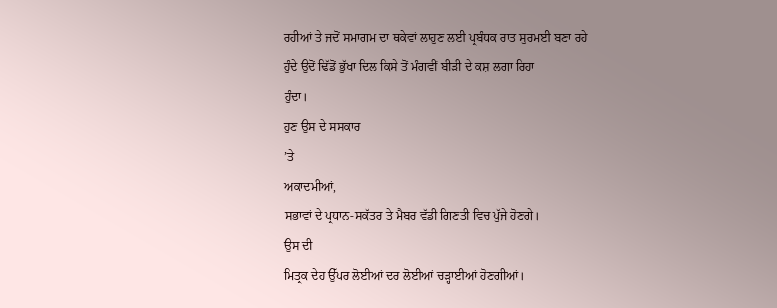ਰਹੀਆਂ ਤੇ ਜਦੋਂ ਸਮਾਗਮ ਦਾ ਥਕੇਵਾਂ ਲਾਹੁਣ ਲਈ ਪ੍ਰਬੰਧਕ ਰਾਤ ਸੁਰਮਈ ਬਣਾ ਰਹੇ
ਹੁੰਦੇ ਉਦੋਂ ਢਿੱਡੋਂ ਭੁੱਖਾ ਦਿਲ ਕਿਸੇ ਤੋਂ ਮੰਗਵੀਂ ਬੀੜੀ ਦੇ ਕਸ਼ ਲਗਾ ਰਿਹਾ
ਹੁੰਦਾ।
ਹੁਣ ਉਸ ਦੇ ਸਸਕਾਰ
’ਤੇ
ਅਕਾਦਮੀਆਂ,
ਸਭਾਵਾਂ ਦੇ ਪ੍ਰਧਾਨ-ਸਕੱਤਰ ਤੇ ਮੈਬਰ ਵੱਡੀ ਗਿਣਤੀ ਵਿਚ ਪੁੱਜੇ ਹੋਣਗੇ।
ਉਸ ਦੀ
ਮਿਤ੍ਰਕ ਦੇਹ ਉੱਪਰ ਲੋਈਆਂ ਦਰ ਲੋਈਆਂ ਚੜ੍ਹਾਈਆਂ ਹੋਣਗੀਆਂ।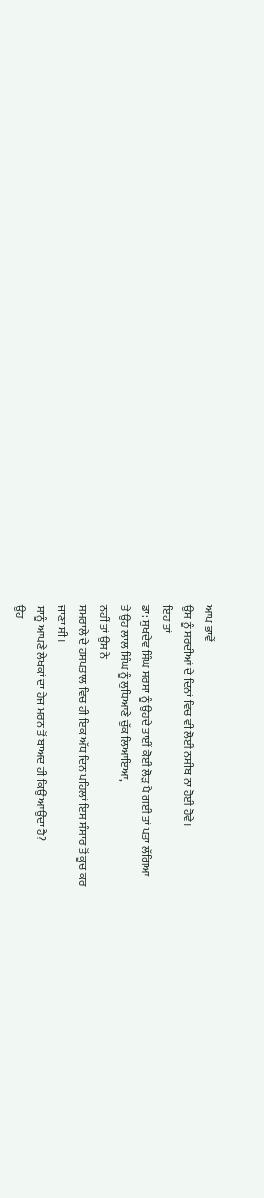ਆਪ ਭਾਵੇਂ
ਉਸ ਨੂੰ ਸਰਦੀਆਂ ਦੇ ਦਿਨਾਂ ਵਿਚ ਵੀ ਲੋਈ ਨਸੀਬ ਨਾ ਹੋਈ ਹੋਵੇ।
ਇਹ ਤਾਂ
ਡਾ: ਸੁਖਦੇਵ ਸਿੰਘ ਸਰਸਾ ਨੂੰ ਉਹਦੇ ਤਾਈਂ ਕੋਈ ਲੋੜ ਪੈ ਗਈ ਤਾਂ ਪਤਾ ਲੱਗਿਆ
ਤੇ ਉਹ ਲਾਲ ਸਿੰਘ ਨੂੰ ਲੁਧਿਆਣੇ ਚੁੱਕ ਲਿਆਇਆ,
ਨਹੀਂ ਤਾਂ ਉਸ ਨੇ
ਸਮਰਾਲੇ ਦੇ ਹਸਪਤਾਲ ਵਿਚ ਹੀ ਇਕ ਅੱਧ ਦਿਨ ਪਹਿਲਾਂ ਇਸ ਸੰਸਾਰ ਤੋਂ ਕੂਚ ਕਰ
ਜਾਣਾ ਸੀ।
ਸਾਨੂੰ ਆਪਣੇ ਲੇਖਕਾਂ ਦਾ ਹੇਜ ਮਰਨ ਤੋਂ ਬਾਅਦ ਹੀ ਕਿਉਂ ਆਉਂਦਾ ਹੈ?
ਉਹ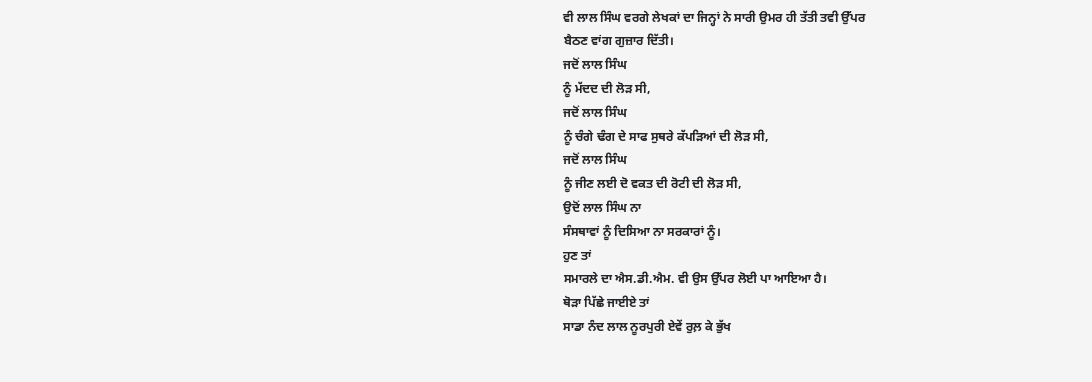ਵੀ ਲਾਲ ਸਿੰਘ ਵਰਗੇ ਲੇਖਕਾਂ ਦਾ ਜਿਨ੍ਹਾਂ ਨੇ ਸਾਰੀ ਉਮਰ ਹੀ ਤੱਤੀ ਤਵੀ ਉੱਪਰ
ਬੈਠਣ ਵਾਂਗ ਗੁਜ਼ਾਰ ਦਿੱਤੀ।
ਜਦੋਂ ਲਾਲ ਸਿੰਘ
ਨੂੰ ਮੱਦਦ ਦੀ ਲੋੜ ਸੀ,
ਜਦੋਂ ਲਾਲ ਸਿੰਘ
ਨੂੰ ਚੰਗੇ ਢੰਗ ਦੇ ਸਾਫ ਸੁਥਰੇ ਕੱਪੜਿਆਂ ਦੀ ਲੋੜ ਸੀ,
ਜਦੋਂ ਲਾਲ ਸਿੰਘ
ਨੂੰ ਜੀਣ ਲਈ ਦੋ ਵਕਤ ਦੀ ਰੋਟੀ ਦੀ ਲੋੜ ਸੀ,
ਉਦੋਂ ਲਾਲ ਸਿੰਘ ਨਾ
ਸੰਸਥਾਵਾਂ ਨੂੰ ਦਿਸਿਆ ਨਾ ਸਰਕਾਰਾਂ ਨੂੰ।
ਹੁਣ ਤਾਂ
ਸਮਾਰਲੇ ਦਾ ਐਸ.ਡੀ.ਐਮ. ਵੀ ਉਸ ਉੱਪਰ ਲੋਈ ਪਾ ਆਇਆ ਹੈ।
ਥੋੜਾ ਪਿੱਛੇ ਜਾਈਏ ਤਾਂ
ਸਾਡਾ ਨੰਦ ਲਾਲ ਨੂਰਪੁਰੀ ਏਵੇਂ ਰੁਲ਼ ਕੇ ਭੁੱਖ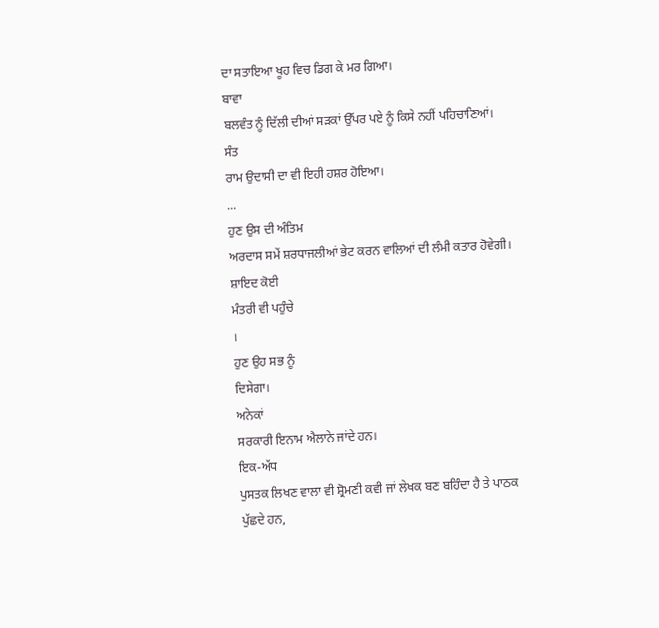ਦਾ ਸਤਾਇਆ ਖੂਹ ਵਿਚ ਡਿਗ ਕੇ ਮਰ ਗਿਆ।
ਬਾਵਾ
ਬਲਵੰਤ ਨੂੰ ਦਿੱਲੀ ਦੀਆਂ ਸੜਕਾਂ ਉੱਪਰ ਪਏ ਨੂੰ ਕਿਸੇ ਨਹੀਂ ਪਹਿਚਾਣਿਆਂ।
ਸੰਤ
ਰਾਮ ਉਦਾਸੀ ਦਾ ਵੀ ਇਹੀ ਹਸ਼ਰ ਹੋਇਆ।
...
ਹੁਣ ਉਸ ਦੀ ਅੰਤਿਮ
ਅਰਦਾਸ ਸਮੇਂ ਸ਼ਰਧਾਜਲੀਆਂ ਭੇਟ ਕਰਨ ਵਾਲਿਆਂ ਦੀ ਲੰਮੀ ਕਤਾਰ ਹੋਵੇਗੀ।
ਸ਼ਾਇਦ ਕੋਈ
ਮੰਤਰੀ ਵੀ ਪਹੁੰਚੇ
।
ਹੁਣ ਉਹ ਸਭ ਨੂੰ
ਦਿਸੇਗਾ।
ਅਨੇਕਾਂ
ਸਰਕਾਰੀ ਇਨਾਮ ਐਲਾਨੇ ਜਾਂਦੇ ਹਨ।
ਇਕ-ਅੱਧ
ਪੁਸਤਕ ਲਿਖਣ ਵਾਲਾ ਵੀ ਸ਼੍ਰੋਮਣੀ ਕਵੀ ਜਾਂ ਲੇਖਕ ਬਣ ਬਹਿੰਦਾ ਹੈ ਤੇ ਪਾਠਕ
ਪੁੱਛਦੇ ਹਨ,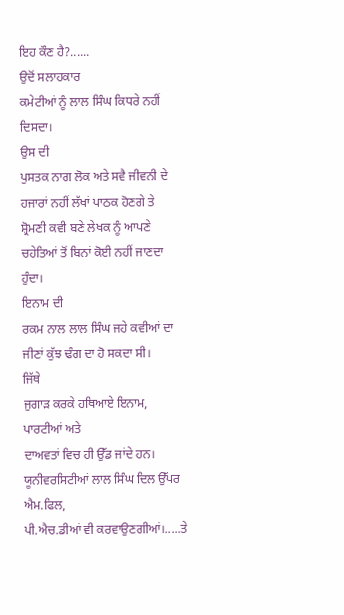ਇਹ ਕੌਣ ਹੈ?......
ਉਦੋਂ ਸਲਾਹਕਾਰ
ਕਮੇਟੀਆਂ ਨੂੰ ਲਾਲ ਸਿੰਘ ਕਿਧਰੇ ਨਹੀਂ ਦਿਸਦਾ।
ਉਸ ਦੀ
ਪੁਸਤਕ ਨਾਗ ਲੋਕ ਅਤੇ ਸਵੈ ਜੀਵਨੀ ਦੇ ਹਜਾਰਾਂ ਨਹੀਂ ਲੱਖਾਂ ਪਾਠਕ ਹੋਣਗੇ ਤੇ
ਸ਼੍ਰੋਮਣੀ ਕਵੀ ਬਣੇ ਲੇਖਕ ਨੂੰ ਆਪਣੇ ਚਹੇਤਿਆਂ ਤੋਂ ਬਿਨਾਂ ਕੋਈ ਨਹੀਂ ਜਾਣਦਾ
ਹੁੰਦਾ।
ਇਨਾਮ ਦੀ
ਰਕਮ ਨਾਲ ਲਾਲ ਸਿੰਘ ਜਹੇ ਕਵੀਆਂ ਦਾ ਜੀਣਾਂ ਕੁੱਝ ਢੰਗ ਦਾ ਹੋ ਸਕਦਾ ਸੀ।
ਜਿੱਥੇ
ਜੁਗਾੜ ਕਰਕੇ ਹਥਿਆਏ ਇਨਾਮ,
ਪਾਰਟੀਆਂ ਅਤੇ
ਦਾਅਵਤਾਂ ਵਿਚ ਹੀ ਉੱਡ ਜਾਂਦੇ ਹਨ।
ਯੂਨੀਵਰਸਿਟੀਆਂ ਲਾਲ ਸਿੰਘ ਦਿਲ ਉੱਪਰ ਐਮ.ਫਿਲ,
ਪੀ.ਐਚ.ਡੀਆਂ ਵੀ ਕਰਵਾਉਣਗੀਆਂ।.....ਤੇ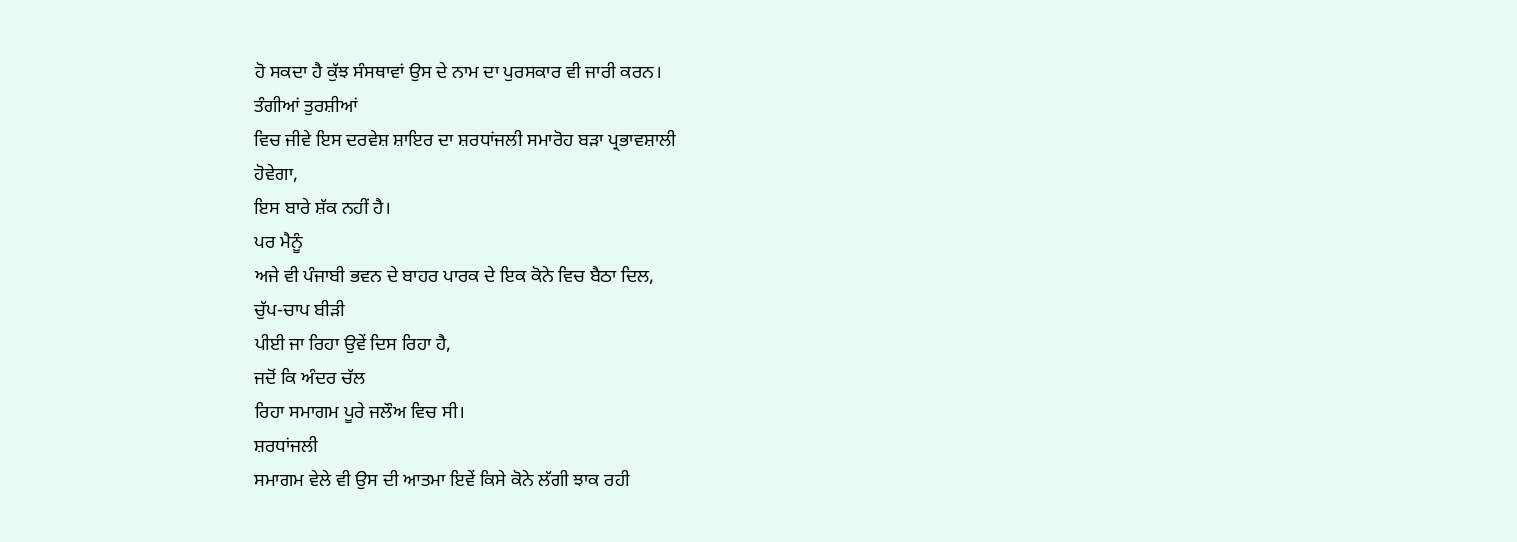ਹੋ ਸਕਦਾ ਹੈ ਕੁੱਝ ਸੰਸਥਾਵਾਂ ਉਸ ਦੇ ਨਾਮ ਦਾ ਪੁਰਸਕਾਰ ਵੀ ਜਾਰੀ ਕਰਨ।
ਤੰਗੀਆਂ ਤੁਰਸ਼ੀਆਂ
ਵਿਚ ਜੀਵੇ ਇਸ ਦਰਵੇਸ਼ ਸ਼ਾਇਰ ਦਾ ਸ਼ਰਧਾਂਜਲੀ ਸਮਾਰੋਹ ਬੜਾ ਪ੍ਰਭਾਵਸ਼ਾਲੀ
ਹੋਵੇਗਾ,
ਇਸ ਬਾਰੇ ਸ਼ੱਕ ਨਹੀਂ ਹੈ।
ਪਰ ਮੈਨੂੰ
ਅਜੇ ਵੀ ਪੰਜਾਬੀ ਭਵਨ ਦੇ ਬਾਹਰ ਪਾਰਕ ਦੇ ਇਕ ਕੋਨੇ ਵਿਚ ਬੈਠਾ ਦਿਲ,
ਚੁੱਪ-ਚਾਪ ਬੀੜੀ
ਪੀਈ ਜਾ ਰਿਹਾ ਉਵੇਂ ਦਿਸ ਰਿਹਾ ਹੈ,
ਜਦੋਂ ਕਿ ਅੰਦਰ ਚੱਲ
ਰਿਹਾ ਸਮਾਗਮ ਪੂਰੇ ਜਲੌਅ ਵਿਚ ਸੀ।
ਸ਼ਰਧਾਂਜਲੀ
ਸਮਾਗਮ ਵੇਲੇ ਵੀ ਉਸ ਦੀ ਆਤਮਾ ਇਵੇਂ ਕਿਸੇ ਕੋਨੇ ਲੱਗੀ ਝਾਕ ਰਹੀ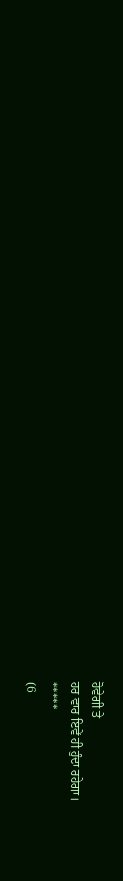ਹੋਵੇਗੀ ਤੇ
ਹਰ ਵਾਰ ਇਵੇਂ ਹੀ ਹੁੰਦਾ ਰਹੇਗਾ।
*****
(6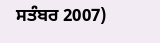ਸਤੰਬਰ 2007)